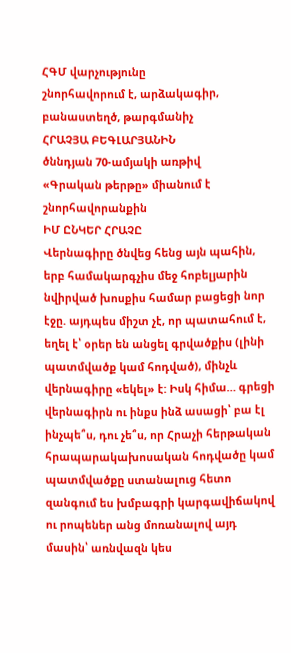ՀԳՄ վարչությունը
շնորհավորում է, արձակագիր, բանաստեղծ, թարգմանիչ
ՀՐԱՉՅԱ ԲԵԳԼԱՐՅԱՆԻՆ
ծննդյան 70-ամյակի առթիվ
«Գրական թերթը» միանում է շնորհավորանքին
ԻՄ ԸՆԿԵՐ ՀՐԱՉԸ
Վերնագիրը ծնվեց հենց այն պահին, երբ համակարգչիս մեջ հոբելյարին նվիրված խոսքիս համար բացեցի նոր էջը. այդպես միշտ չէ, որ պատահում է, եղել է՝ օրեր են անցել գրվածքիս (լինի պատմվածք կամ հոդված), մինչև վերնագիրը «եկել» է: Իսկ հիմա… գրեցի վերնագիրն ու ինքս ինձ ասացի՝ բա էլ ինչպե՞ս, դու չե՞ս, որ Հրաչի հերթական հրապարակախոսական հոդվածը կամ պատմվածքը ստանալուց հետո զանգում ես խմբագրի կարգավիճակով ու րոպեներ անց մոռանալով այդ մասին՝ առնվազն կես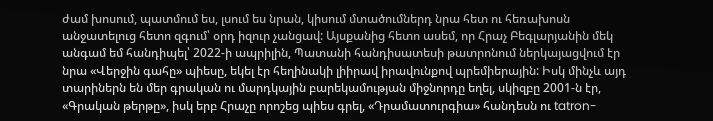ժամ խոսում, պատմում ես, լսում ես նրան, կիսում մտածումներդ նրա հետ ու հեռախոսն անջատելուց հետո զգում՝ օրդ իզուր չանցավ: Այսքանից հետո ասեմ, որ Հրաչ Բեգլարյանին մեկ անգամ եմ հանդիպել՝ 2022-ի ապրիլին, Պատանի հանդիսատեսի թատրոնում ներկայացվում էր նրա «Վերջին գահը» պիեսը, եկել էր հեղինակի լիիրավ իրավունքով պրեմիերային: Իսկ մինչև այդ տարիներն են մեր գրական ու մարդկային բարեկամության միջնորդը եղել, սկիզբը 2001-ն էր, «Գրական թերթը», իսկ երբ Հրաչը որոշեց պիես գրել, «Դրամատուրգիա» հանդեսն ու tatron-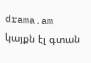drama.am կայքն էլ գտան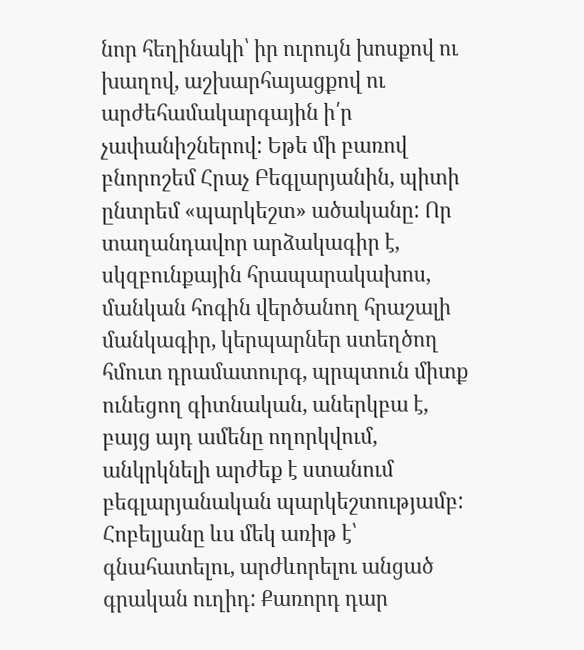նոր հեղինակի՝ իր ուրույն խոսքով ու խաղով, աշխարհայացքով ու արժեհամակարգային ի՛ր չափանիշներով: Եթե մի բառով բնորոշեմ Հրաչ Բեգլարյանին, պիտի ընտրեմ «պարկեշտ» ածականը: Որ տաղանդավոր արձակագիր է, սկզբունքային հրապարակախոս, մանկան հոգին վերծանող հրաշալի մանկագիր, կերպարներ ստեղծող հմուտ դրամատուրգ, պրպտուն միտք ունեցող գիտնական, աներկբա է, բայց այդ ամենը ողորկվում, անկրկնելի արժեք է ստանում բեգլարյանական պարկեշտությամբ:
Հոբելյանը ևս մեկ առիթ է՝ գնահատելու, արժևորելու անցած գրական ուղիդ: Քառորդ դար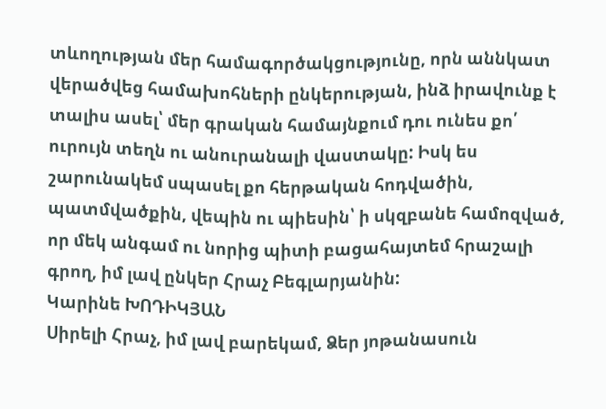տևողության մեր համագործակցությունը, որն աննկատ վերածվեց համախոհների ընկերության, ինձ իրավունք է տալիս ասել՝ մեր գրական համայնքում դու ունես քո՛ ուրույն տեղն ու անուրանալի վաստակը: Իսկ ես շարունակեմ սպասել քո հերթական հոդվածին, պատմվածքին, վեպին ու պիեսին՝ ի սկզբանե համոզված, որ մեկ անգամ ու նորից պիտի բացահայտեմ հրաշալի գրող, իմ լավ ընկեր Հրաչ Բեգլարյանին:
Կարինե ԽՈԴԻԿՅԱՆ
Սիրելի Հրաչ, իմ լավ բարեկամ, Ձեր յոթանասուն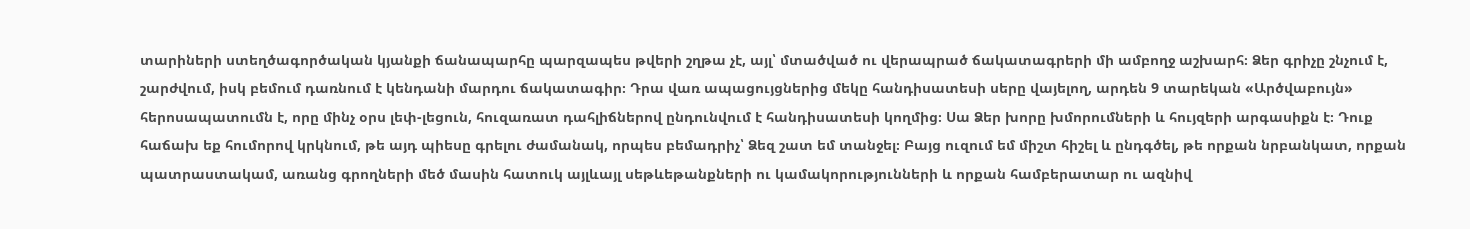տարիների ստեղծագործական կյանքի ճանապարհը պարզապես թվերի շղթա չէ, այլ՝ մտածված ու վերապրած ճակատագրերի մի ամբողջ աշխարհ։ Ձեր գրիչը շնչում է, շարժվում, իսկ բեմում դառնում է կենդանի մարդու ճակատագիր։ Դրա վառ ապացույցներից մեկը հանդիսատեսի սերը վայելող, արդեն 9 տարեկան «Արծվաբույն» հերոսապատումն է, որը մինչ օրս լեփ-լեցուն, հուզառատ դահլիճներով ընդունվում է հանդիսատեսի կողմից։ Սա Ձեր խորը խմորումների և հույզերի արգասիքն է։ Դուք հաճախ եք հումորով կրկնում, թե այդ պիեսը գրելու ժամանակ, որպես բեմադրիչ՝ Ձեզ շատ եմ տանջել։ Բայց ուզում եմ միշտ հիշել և ընդգծել, թե որքան նրբանկատ, որքան պատրաստակամ, առանց գրողների մեծ մասին հատուկ այլևայլ սեթևեթանքների ու կամակորությունների և որքան համբերատար ու ազնիվ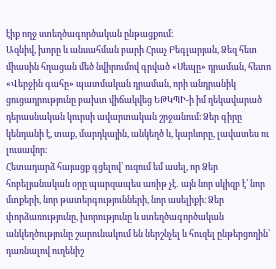էիք ողջ ստեղծագործական ընթացքում։
Ազնիվ, խորը և անսահման բարի Հրաչ Բեգլարյան, Ձեզ հետ միասին հղացան մեծ նվիրումով գրված «Սեպը» դրաման, հետո «Վերջին գահը» պատմական դրաման, որի անդրանիկ ցուցադրությունը բախտ վիճակվեց ԵԹԿՊԻ-ի իմ ղեկավարած դերասնական կուրսի ավարտական շրջանում։ Ձեր գիրը կենդանի է, տաք, մարդկային, անկեղծ և, կարևորը, լավատես ու լուսավոր։
Հետադարձ հայացք գցելով՝ ուզում եմ ասել, որ Ձեր հոբելյանական օրը պարզապես առիթ չէ․ այն նոր սկիզբ է՝ նոր մտքերի, նոր թատերգությունների, նոր ասելիքի։ Ձեր փորձառությունը, խորությունը և ստեղծագործական անկեղծությունը շարունակում են ներշնչել և հուզել ընթերցողին՝ դառնալով ուղենիշ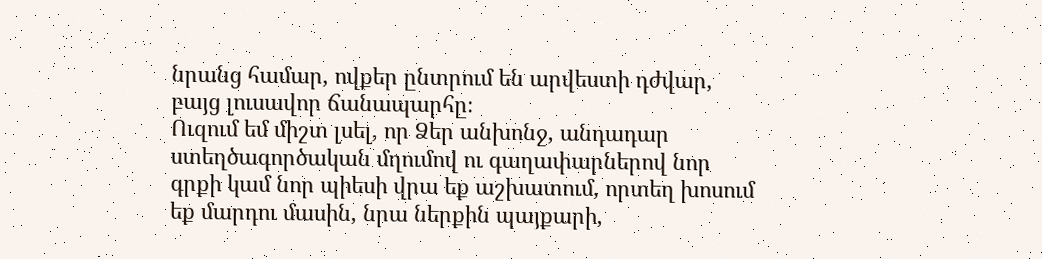նրանց համար, ովքեր ընտրում են արվեստի դժվար, բայց լուսավոր ճանապարհը։
Ուզում եմ միշտ լսել, որ Ձեր անխոնջ, անդադար ստեղծագործական մղումով ու գաղափարներով նոր գրքի կամ նոր պիեսի վրա եք աշխատում, որտեղ խոսում եք մարդու մասին, նրա ներքին պայքարի,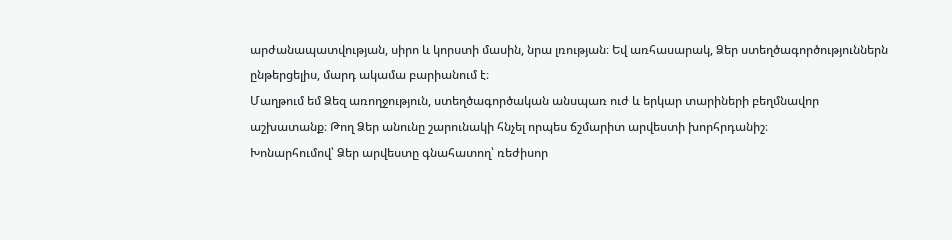արժանապատվության, սիրո և կորստի մասին, նրա լռության։ Եվ առհասարակ, Ձեր ստեղծագործություններն ընթերցելիս, մարդ ակամա բարիանում է։
Մաղթում եմ Ձեզ առողջություն, ստեղծագործական անսպառ ուժ և երկար տարիների բեղմնավոր աշխատանք։ Թող Ձեր անունը շարունակի հնչել որպես ճշմարիտ արվեստի խորհրդանիշ։
Խոնարհումով՝ Ձեր արվեստը գնահատող՝ ռեժիսոր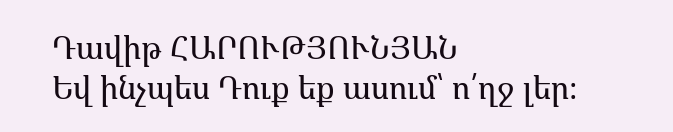Դավիթ ՀԱՐՈՒԹՅՈՒՆՅԱՆ
Եվ ինչպես Դուք եք ասում՝ ո՛ղջ լեր։